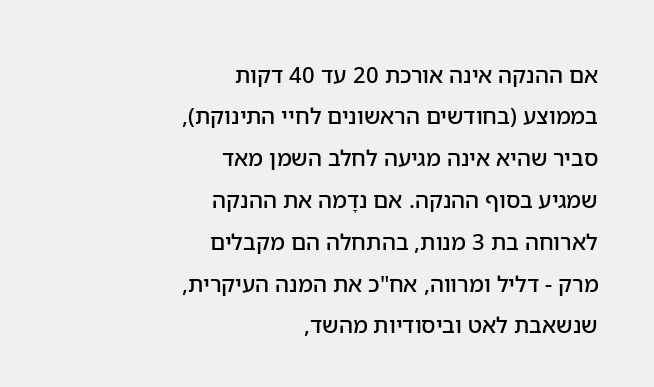אם ההנקה אינה אורכת 20 עד 40 דקות בממוצע (בחודשים הראשונים לחיי התינוקת), סביר שהיא אינה מגיעה לחלב השמן מאד שמגיע בסוף ההנקה. אם נדָמה את ההנקה לארוחה בת 3 מנות, בהתחלה הם מקבלים מרק - דליל ומרווה, אח"כ את המנה העיקרית, שנשאבת לאט וביסודיות מהשד,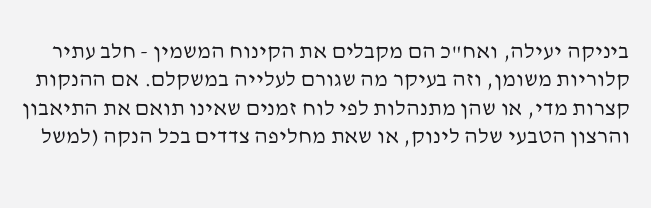ביניקה יעילה, ואח"כ הם מקבלים את הקינוח המשמין - חלב עתיר קלוריות משומן, וזה בעיקר מה שגורם לעלייה במשקלם. אם ההנקות קצרות מדי, או שהן מתנהלות לפי לוח זמנים שאינו תואם את התיאבון והרצון הטבעי שלה לינוק, או שאת מחליפה צדדים בכל הנקה (למשל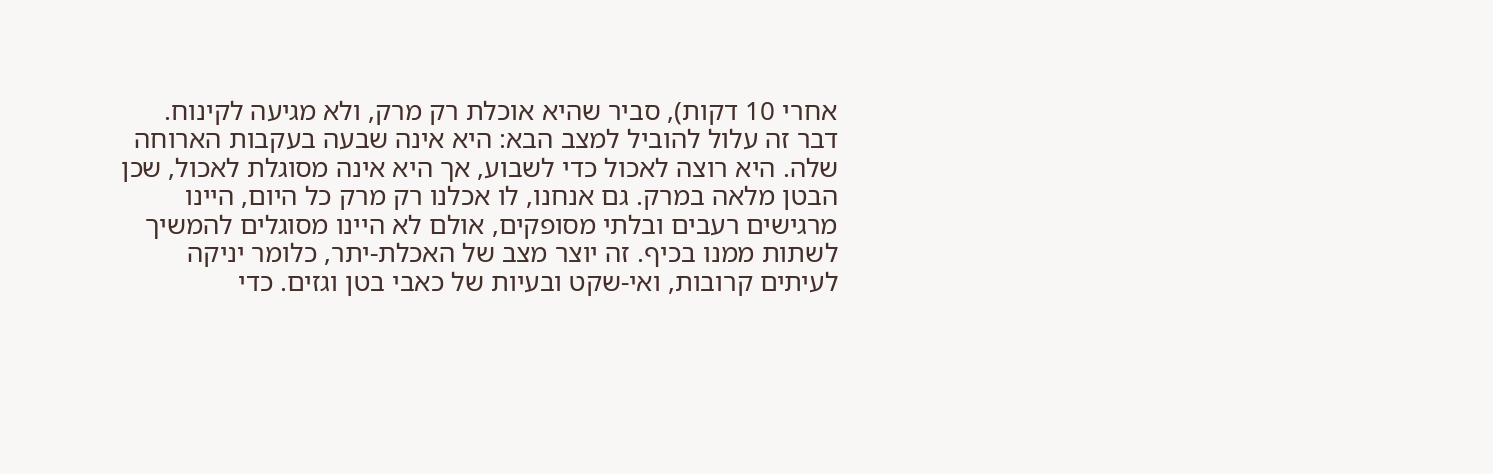אחרי 10 דקות), סביר שהיא אוכלת רק מרק, ולא מגיעה לקינוח. דבר זה עלול להוביל למצב הבא: היא אינה שבעה בעקבות הארוחה שלה. היא רוצה לאכול כדי לשבוע, אך היא אינה מסוגלת לאכול, שכן הבטן מלאה במרק. גם אנחנו, לו אכלנו רק מרק כל היום, היינו מרגישים רעבים ובלתי מסופקים, אולם לא היינו מסוגלים להמשיך לשתות ממנו בכיף. זה יוצר מצב של האכלת-יתר, כלומר יניקה לעיתים קרובות, ואי-שקט ובעיות של כאבי בטן וגזים. כדי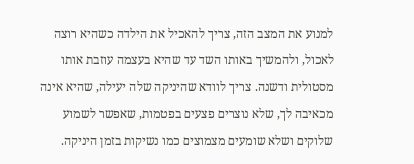למנוע את המצב הזה, צריך להאכיל את הילדה כשהיא רוצה לאכול, ולהמשיך באותו השד עד שהיא בעצמה עוזבת אותו מסטולית ודשנה. צריך לוודא שהיניקה שלה יעילה, שהיא אינה מכאיבה לך, שלא נוצרים פצעים בפטמות, שאפשר לשמוע שלוקים ושלא שומעים מצמוצים כמו נשיקות בזמן היניקה.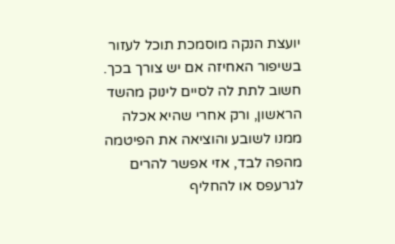יועצת הנקה מוסמכת תוכל לעזור בשיפור האחיזה אם יש צורך בכך. חשוב לתת לה לסיים לינוק מהשד הראשון, ורק אחרי שהיא אכלה ממנו לשובע והוציאה את הפיטמה מהפה לבד, אזי אפשר להרים לגרעפס או להחליף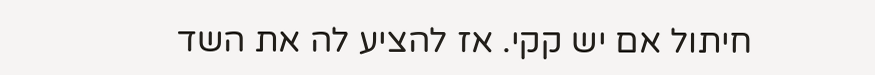חיתול אם יש קקי. אז להציע לה את השד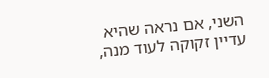השני, אם נראה שהיא עדיין זקוקה לעוד מנה,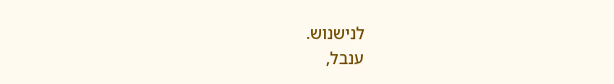לנישנוש.
ענבל,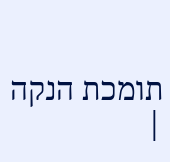תומכת הנקה
|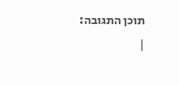תוכן התגובה:
|